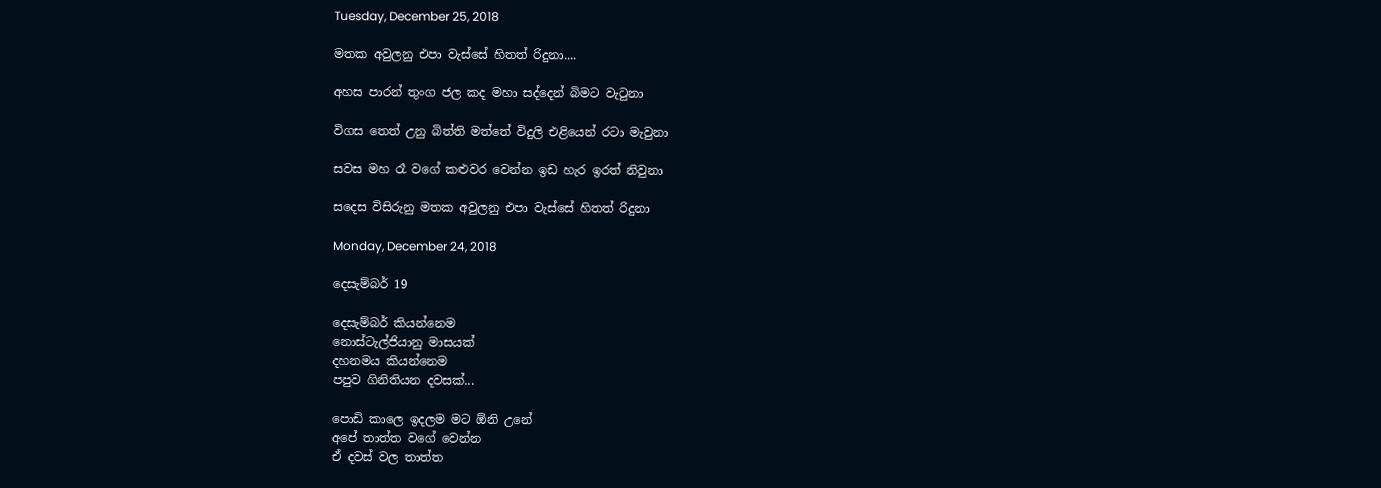Tuesday, December 25, 2018

මතක අවුලනු එපා වැස්සේ හිතත් රිදුනා....

අහස පාරන් තුංග ජල කද මහා සද්දෙන් බිමට වැටුනා

විගස තෙත් උනු බිත්ති මත්තේ විදුලි එළියෙන් රටා මැවුනා

සවස මහ රෑ වගේ කළුවර වෙන්න ඉඩ හැර ඉරත් නිවුනා

සදෙස විසිරුනු මතක අවුලනු එපා වැස්සේ හිතත් රිදුනා

Monday, December 24, 2018

දෙසැම්බර් 19

දෙසැම්බර් කියන්නෙම
නොස්ටැල්ජියානු මාසයක්
දහනමය කියන්නෙම
පපුව ගිනිතියන දවසක්...

පොඩි කාලෙ ඉදලම මට ඕනි උනේ
අපේ තාත්ත වගේ වෙන්න
ඒ දවස් වල තාත්ත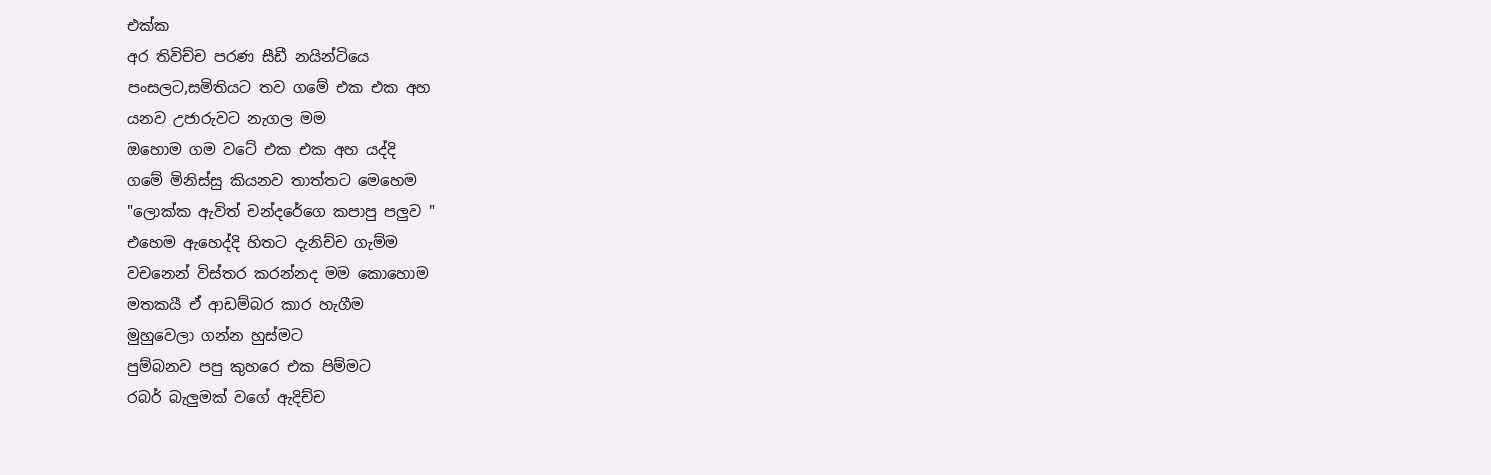එක්ක
අර තිවිච්ච පරණ සීඩී නයින්ටියෙ
පංසලට,සමිතියට තව ගමේ එක එක අහ
යනව උජාරුවට නැගල මම
ඔහොම ගම වටේ එක එක අහ යද්දි
ගමේ මිනිස්සු කියනව තාත්තට මෙහෙම
"ලොක්ක ඇවිත් චන්දරේගෙ කපාපු පලුව "
එහෙම ඇහෙද්දි හිතට දැනිච්ච ගැම්ම
වචනෙන් විස්තර කරන්නද මම කොහොම
මතකයී ඒ ආඩම්බර කාර හැගීම
මුහුවෙලා ගන්න හුස්මට
පුම්බනව පපු කුහරෙ එක පිම්මට
රබර් බැලුමක් වගේ ඇදිච්ච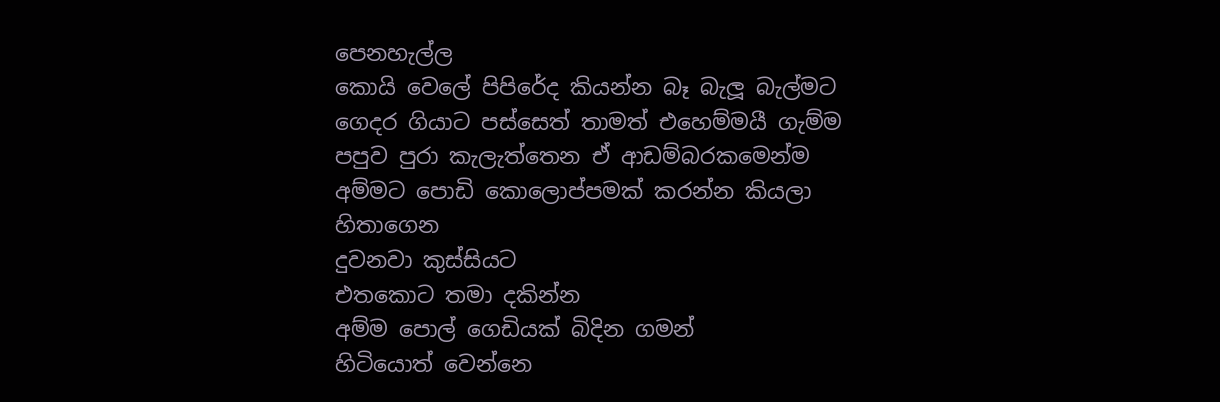පෙනහැල්ල
කොයි වෙලේ පිපිරේද කියන්න බෑ බැලූ බැල්මට
ගෙදර ගියාට පස්සෙත් තාමත් එහෙම්මයී ගැම්ම
පපුව පුරා කැලැත්තෙන ඒ ආඩම්බරකමෙන්ම
අම්මට පොඩි කොලොප්පමක් කරන්න කියලා හිතාගෙන
දුවනවා කුස්සියට
එතකොට තමා දකින්න
අම්ම පොල් ගෙඩියක් බිදින ගමන්
හිටියොත් වෙන්නෙ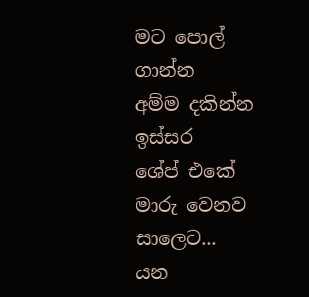මට පොල් ගාන්න
අම්ම දකින්න ඉස්සර
ශේප් එකේ මාරු වෙනව සාලෙට...
යන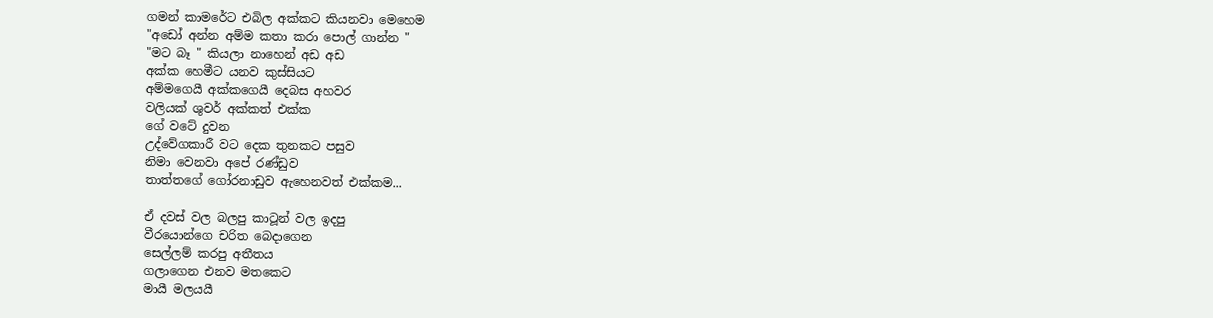ගමන් කාමරේට එබිල අක්කට කියනවා මෙහෙම
"අඩෝ අන්න අම්ම කතා කරා පොල් ගාන්න "
"මට බෑ " කියලා නාහෙන් අඩ අඩ
අක්ක හෙමීට යනව කුස්සියට
අම්මගෙයී අක්කගෙයී දෙබස අහවර
වලියක් ශුවර් අක්කත් එක්ක
ගේ වටේ දුවන
උද්වේගකාරී වට දෙක තුනකට පසුව
නිමා වෙනවා අපේ රණ්ඩුව
තාත්තගේ ගෝරනාඩුව ඇහෙනවත් එක්කම...

ඒ දවස් වල බලපු කාටූන් වල ඉදපු
වීරයොන්ගෙ චරිත බෙදාගෙන
සෙල්ලම් කරපු අතීතය
ගලාගෙන එනව මතකෙට
මායී මලයයී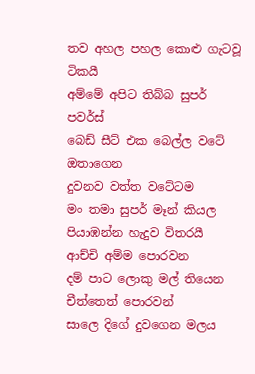තව අහල පහල කොළු ගැටවූ ටිකයී
අම්මේ අපිට තිබ්බ සුපර් පවර්ස්
බෙඩ් සීට් එක බෙල්ල වටේ ඔතාගෙන
දුවනව වත්ත වටේටම
මං තමා සුපර් මෑන් කියල
පියාඹන්න හැදුව විතරයී
ආච්චි අම්ම පොරවන
දම් පාට ලොකු මල් තියෙන චීත්තෙත් පොරවන්
සාලෙ දිගේ දුවගෙන මලය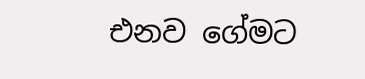එනව ගේමට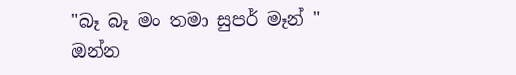"බෑ බෑ මං තමා සුපර් මෑන් "
ඔන්න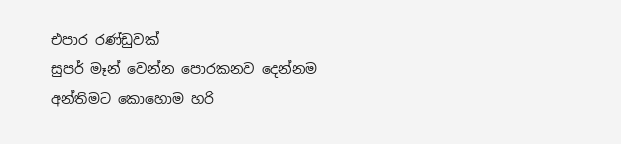එපාර රණ්ඩුවක්
සුපර් මෑන් වෙන්න පොරකනව දෙන්නම
අන්තිමට කොහොම හරි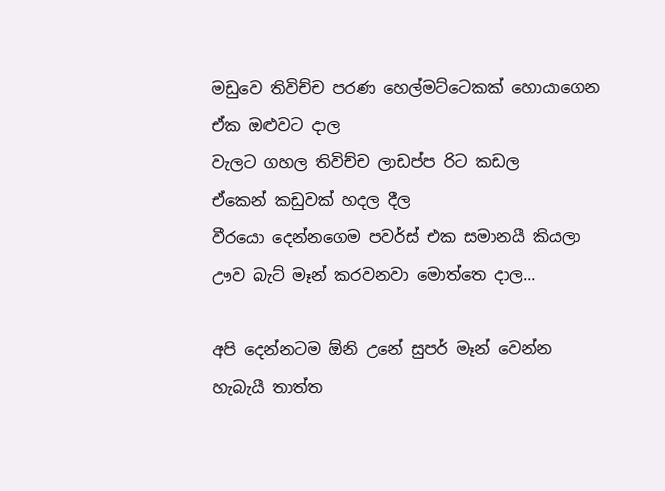මඩුවෙ තිවිච්ච පරණ හෙල්මට්ටෙකක් හොයාගෙන
ඒක ඔළුවට දාල
වැලට ගහල තිවිච්ච ලාඩප්ප රිට කඩල
ඒකෙන් කඩුවක් හදල දීල
වීරයො දෙන්නගෙම පවර්ස් එක සමානයී කියලා
ඌව බැට් මෑන් කරවනවා මොත්තෙ දාල...

අපි දෙන්නටම ඕනි උනේ සුපර් මෑන් වෙන්න
හැබැයී තාත්ත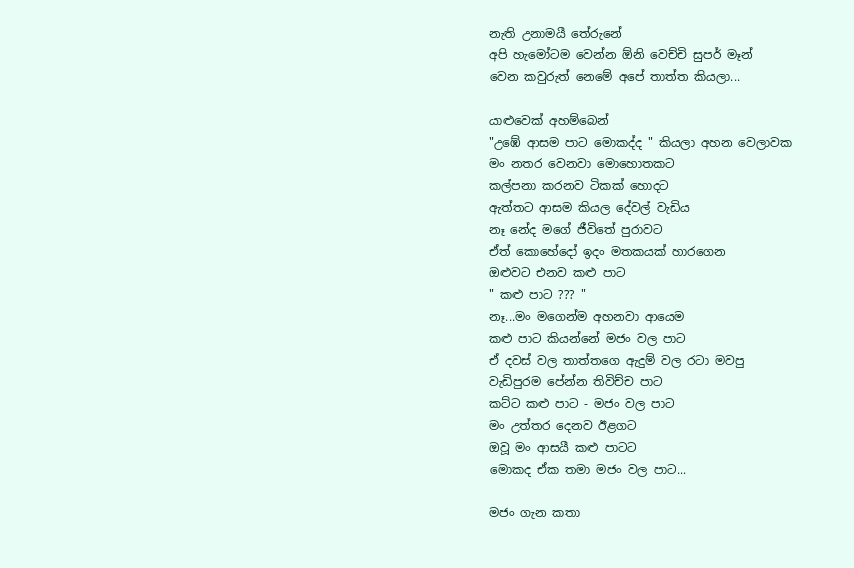නැති උනාමයී තේරුනේ
අපි හැමෝටම වෙන්න ඕනි වෙච්චි සුපර් මෑන්
වෙන කවුරුත් නෙමේ අපේ තාත්ත කියලා...

යාළුවෙක් අහම්බෙන්
"උඹේ ආසම පාට මොකද්ද " කියලා අහන වෙලාවක
මං නතර වෙනවා මොහොතකට
කල්පනා කරනව ටිකක් හොදට
ඇත්තට ආසම කියල දේවල් වැඩිය
නෑ නේද මගේ ජීවිතේ පුරාවට
ඒත් කොහේදෝ ඉදං මතකයක් හාරගෙන
ඔළුවට එනව කළු පාට
" කළු පාට ??? "
නෑ...මං මගෙන්ම අහනවා ආයෙම
කළු පාට කියන්නේ මජං වල පාට
ඒ දවස් වල තාත්තගෙ ඇදුම් වල රටා මවපු
වැඩිපුරම පේන්න තිවිච්ච පාට
කට්ට කළු පාට - මජං වල පාට
මං උත්තර දෙනව ඊළගට
ඔවූ මං ආසයී කළු පාටට
මොකද ඒක තමා මජං වල පාට...

මජං ගැන කතා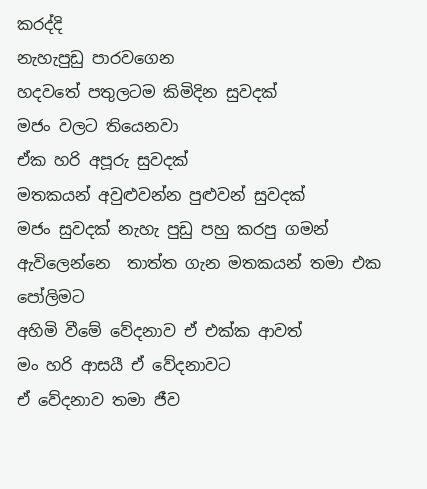කරද්දි
නැහැපුඩු පාරවගෙන
හදවතේ පතුලටම කිමිදින සුවදක්
මජං වලට තියෙනවා
ඒක හරි අපූරු සුවදක්
මතකයන් අවුළුවන්න පුළුවන් සුවදක්
මජං සුවදක් නැහැ පුඩු පහු කරපු ගමන්
ඇවිලෙන්නෙ  තාත්ත ගැන මතකයන් තමා එක පෝලිමට
අහිමි වීමේ වේදනාව ඒ එක්ක ආවත්
මං හරි ආසයී ඒ වේදනාවට
ඒ වේදනාව තමා ජීව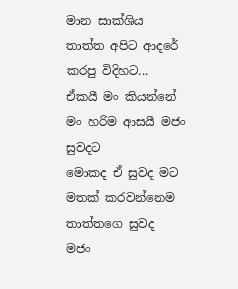මාන සාක්ශිය
තාත්ත අපිට ආදරේ කරපු විදිහට...
ඒකයී මං කියන්නේ
මං හරිම ආසයී මජං සුවදට
මොකද ඒ සුවද මට මතක් කරවන්නෙම තාත්තගෙ සුවද
මජං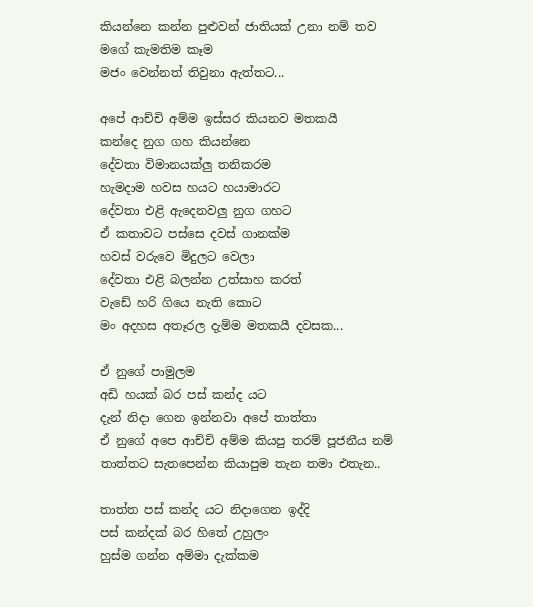කියන්නෙ කන්න පුළුවන් ජාතියක් උනා නම් තව
මගේ කැමතිම කෑම
මජං වෙන්නත් තිවුනා ඇත්තට...

අපේ ආච්චි අම්ම ඉස්සර කියනව මතකයී
කන්දෙ නුග ගහ කියන්නෙ
දේවතා විමානයක්ලු තනිකරම
හැමදාම හවස හයට හයාමාරට
දේවතා එළි ඇදෙනවලු නුග ගහට
ඒ කතාවට පස්සෙ දවස් ගානක්ම
හවස් වරුවෙ මිදුලට වෙලා
දේවතා එළි බලන්න උත්සාහ කරත්
වැඩේ හරි ගියෙ නැති කොට
මං අදහස අතෑරල දැම්ම මතකයී දවසක...

ඒ නුගේ පාමුලම
අඩි හයක් බර පස් කන්ද යට
දැන් නිදා ගෙන ඉන්නවා අපේ තාත්තා
ඒ නුගේ අපෙ ආච්චි අම්ම කියපු තරම් පූජනීය නම්
තාත්තට සැතපෙන්න කියාපුම තැන තමා එතැන..

තාත්ත පස් කන්ද යට නිදාගෙන ඉද්දි
පස් කන්දක් බර හිතේ උහුලං
හුස්ම ගන්න අම්මා දැක්කම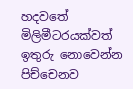හදවතේ මිලිමීටරයක්වත් ඉතුරු නොවෙන්න පිච්චෙනව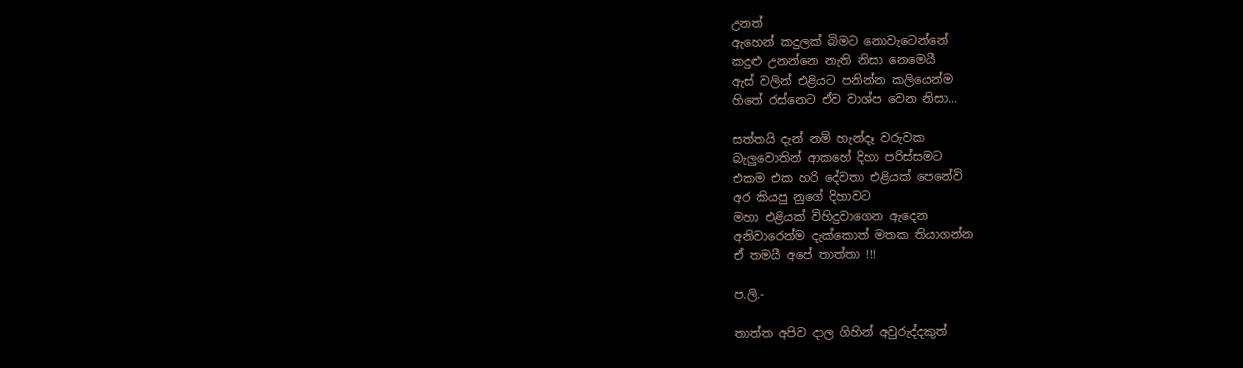උනත්
ඇහෙන් කදුලක් බිමට නොවැටෙන්නේ
කදුළු උනන්නෙ නැති නිසා නෙමෙයී
ඇස් වලින් එළියට පනින්න කලියෙන්ම
හිතේ රස්නෙට ඒව වාශ්ප වෙන නිසා...

සත්තයි දැන් නම් හැන්දෑ වරුවක
බැලුවොතින් ආකහේ දිහා පරිස්සමට
එකම එක හරි දේවතා එළියක් පෙනේවි
අර කියපු නුගේ දිහාවට
මහා එළියක් විහිදුවාගෙන ඇදෙන
අනිවාරෙන්ම දැක්කොත් මතක තියාගන්න
ඒ තමයී අපේ තාත්තා !!!

ප.ලි.-

තාත්ත අපිව දාල ගිහින් අවුරුද්දකුත්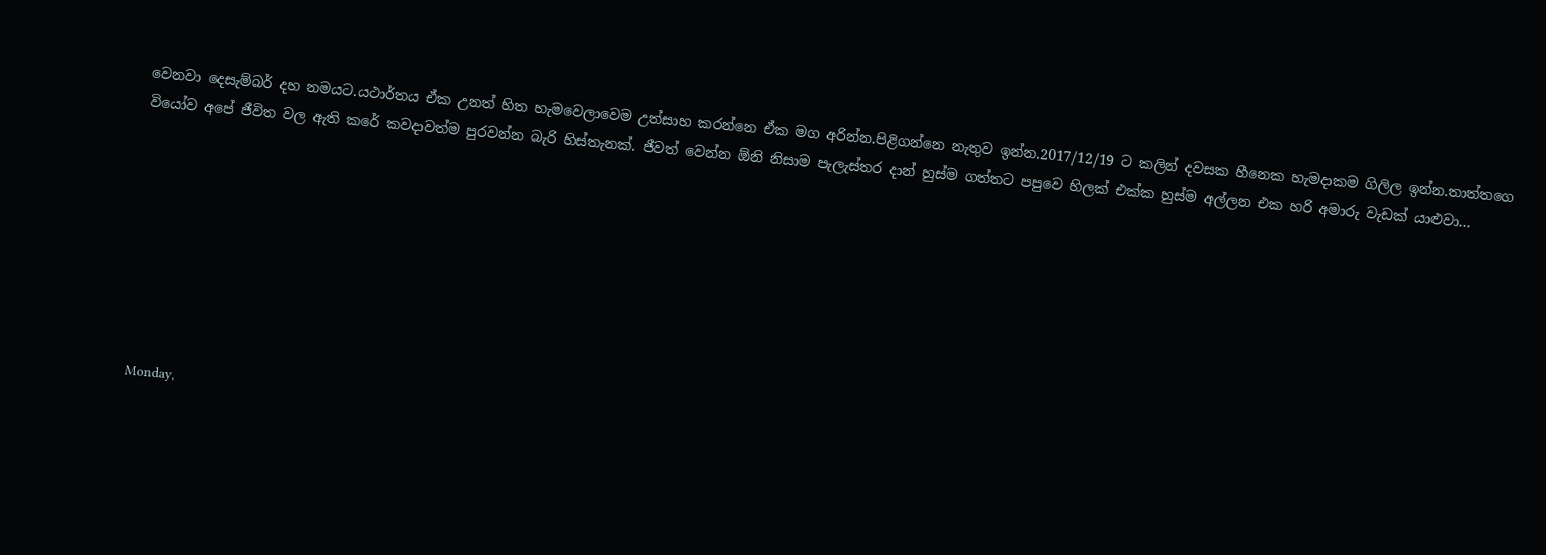වෙනවා දෙසැම්බර් දහ නමයට.යථාර්තය ඒක උනත් හිත හැමවෙලාවෙම උත්සාහ කරන්නෙ ඒක මග අරින්න.පිළිගන්නෙ නැතුව ඉන්න.2017/12/19 ට කලින් දවසක හීනෙක හැමදාකම ගිලිල ඉන්න.තාත්තගෙ වියෝව අපේ ජීවිත වල ඇති කරේ කවදාවත්ම පුරවන්න බැරි හිස්තැනක්. ජීවත් වෙන්න ඕනි නිසාම පැලැස්තර දාන් හුස්ම ගත්තට පපුවෙ හිලක් එක්ක හුස්ම අල්ලන එක හරි අමාරු වැඩක් යාළුවා...








Monday,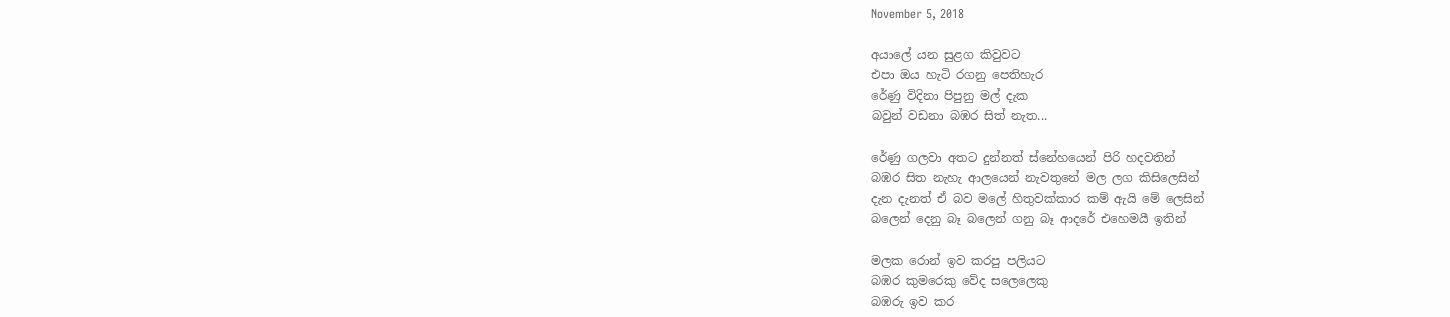November 5, 2018

අයාලේ යන සුළග කිවුවට
එපා ඔය හැටි රගනු පෙතිහැර
රේණු විදිනා පිපුනු මල් දැක
බවුන් වඩනා බඹර සිත් නැත...

රේණු ගලවා අතට දුන්නත් ස්නේහයෙන් පිරි හදවතින්
බඹර සිත නැහැ ආලයෙන් නැවතුනේ මල ලග කිසිලෙසින්
දැන දැනත් ඒ බව මලේ හිතුවක්කාර කම් ඇයි මේ ලෙසින්
බලෙන් දෙනු බෑ බලෙන් ගනු බෑ ආදරේ එහෙමයී ඉතින්

මලක රොන් ඉව කරපු පලියට
බඹර කුමරෙකු වේද සලෙලෙකු
බඹරු ඉව කර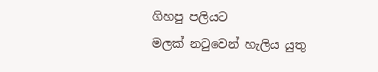ගිහපු පලියට
මලක් නටුවෙන් හැලිය යුතු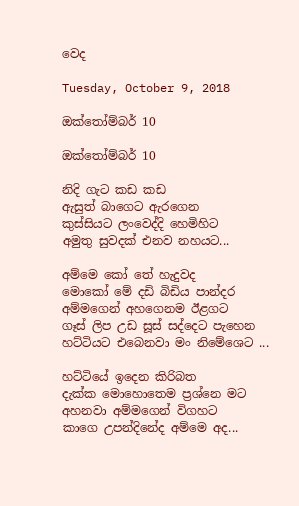වෙද

Tuesday, October 9, 2018

ඔක්තෝම්බර් 10

ඔක්තෝම්බර් 10

නිදි ගැට කඩ කඩ
ඇසුත් බාගෙට ඇරගෙන
කුස්සියට ලංවෙද්දි හෙමිහිට
අමුතු සුවදක් එනව නහයට...

අම්මෙ කෝ තේ හැදුවද
මොකෝ මේ දඩි බිඩිය පාන්දර
අම්මගෙන් අහගෙනම ඊළගට
ගෑස් ලිප උඩ සූස් සද්දෙට පැහෙන
හට්ටියට එබෙනවා මං නිමේශෙට ...

හට්ටියේ ඉදෙන කිරිබත
දැක්ක මොහොතෙම ප්‍රශ්නෙ මට
අහනවා අම්මගෙන් විගහට
කාගෙ උපන්දිනේද අම්මෙ අද...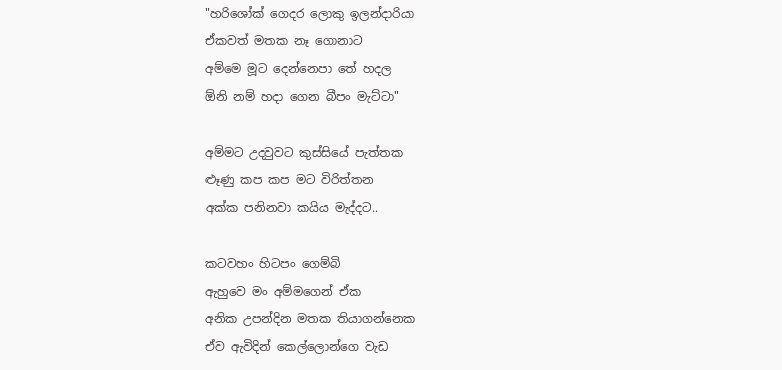"හරිශෝක් ගෙදර ලොකු ඉලන්දාරියා
ඒකවත් මතක නෑ ගොනාට
අම්මෙ මූට දෙන්නෙපා තේ හදල
ඕනි නම් හදා ගෙන බීපං මැට්ටා"

අම්මට උදවුවට කුස්සියේ පැත්තක
ළූණු කප කප මට විරිත්තන
අක්ක පනිනවා කයිය මැද්දට..

කටවහං හිටපං ගෙම්බි
ඇහුවෙ මං අම්මගෙන් ඒක
අනික උපන්දින මතක තියාගන්නෙක
ඒව ඇවිදින් කෙල්ලොන්ගෙ වැඩ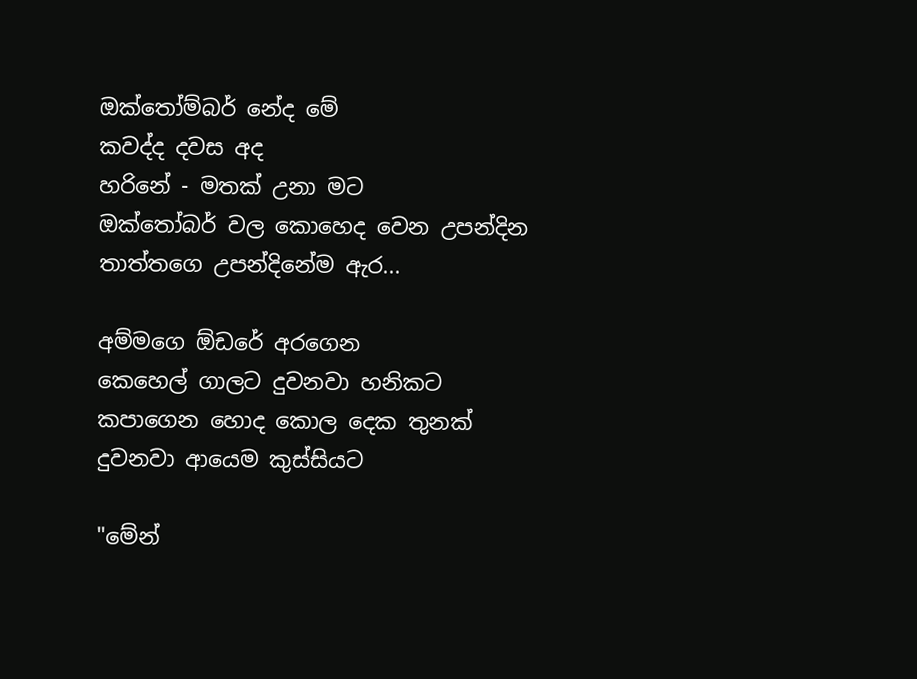ඔක්තෝම්බර් නේද මේ
කවද්ද දවස අද
හරිනේ - මතක් උනා මට
ඔක්තෝබර් වල කොහෙද වෙන උපන්දින
තාත්තගෙ උපන්දිනේම ඇර...

අම්මගෙ ඕඩරේ අරගෙන
කෙහෙල් ගාලට දුවනවා හනිකට
කපාගෙන හොද කොල දෙක තුනක්
දුවනවා ආයෙම කුස්සියට

"මේන්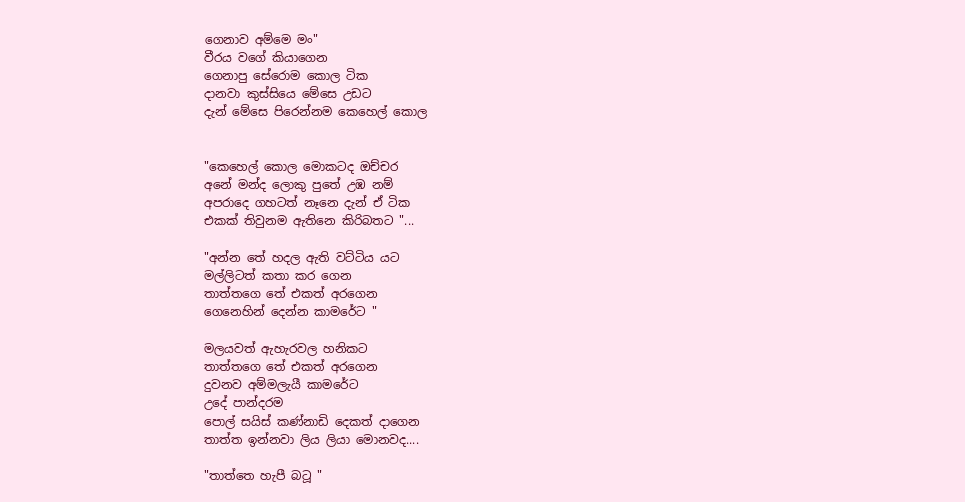ගෙනාව අම්මෙ මං"
වීරය වගේ කියාගෙන
ගෙනාපු සේරොම කොල ටික
දානවා කුස්සියෙ මේසෙ උඩට
දැන් මේසෙ පිරෙන්නම කෙහෙල් කොල


"කෙහෙල් කොල මොකටද ඔච්චර
අනේ මන්ද ලොකු පුතේ උඹ නම්
අපරාදෙ ගහටත් නෑනෙ දැන් ඒ ටික
එකක් තිවුනම ඇතිනෙ කිරිබතට "...

"අන්න තේ හදල ඇති වට්ටිය යට
මල්ලිටත් කතා කර ගෙන
තාත්තගෙ තේ එකත් අරගෙන
ගෙනෙහින් දෙන්න කාමරේට "

මලයවත් ඇහැරවල හනිකට
තාත්තගෙ තේ එකත් අරගෙන
දුවනව අම්මලැයී කාමරේට
උදේ පාන්දරම
පොල් සයිස් කණ්නාඩි දෙකත් දාගෙන
තාත්ත ඉන්නවා ලිය ලියා මොනවද....

"තාත්තෙ හැපී බටූ "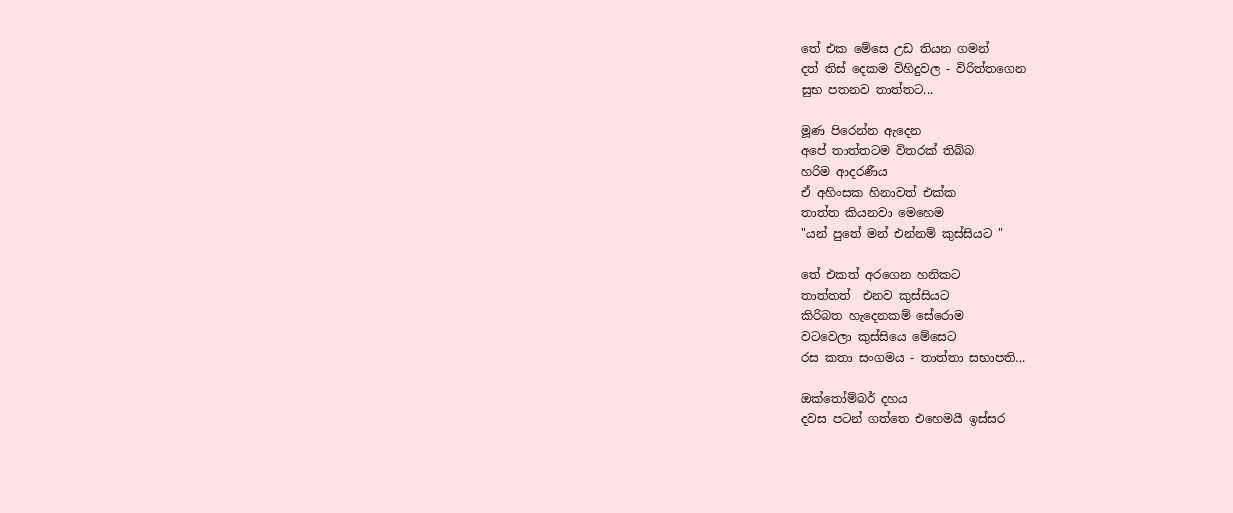තේ එක මේසෙ උඩ තියන ගමන්
දත් තිස් දෙකම විහිදුවල - විරිත්තගෙන
සුභ පතනව තාත්තට...

මූණ පිරෙන්න ඇදෙන
අපේ තාත්තටම විතරක් තිබ්බ
හරිම ආදරණීය
ඒ අහිංසක හිනාවත් එක්ක
තාත්ත කියනවා මෙහෙම
"යන් පුතේ මන් එන්නම් කුස්සියට "

තේ එකත් අරගෙන හනිකට
තාත්තත්  එනව කුස්සියට
කිරිබත හැදෙනකම් සේරොම
වටවෙලා කුස්සියෙ මේසෙට
රස කතා සංගමය - තාත්තා සභාපති...

ඔක්තෝම්බර් දහය
දවස පටන් ගත්තෙ එහෙමයී ඉස්සර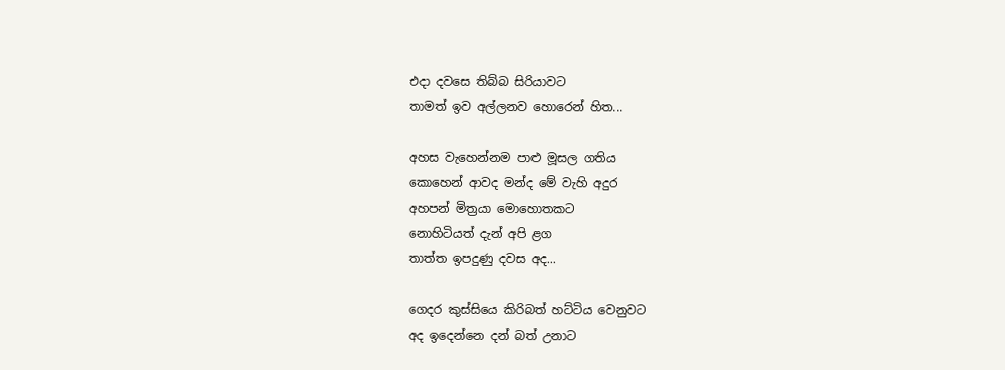එදා දවසෙ තිබ්බ සිරියාවට
තාමත් ඉව අල්ලනව හොරෙන් හිත...

අහස වැහෙන්නම පාළු මූසල ගතිය
කොහෙන් ආවද මන්ද මේ වැහි අදුර
අහපන් මිත්‍රයා මොහොතකට
නොහිටියත් දැන් අපි ළග
තාත්ත ඉපදුණු දවස අද...

ගෙදර කුස්සියෙ කිරිබත් හට්ටිය වෙනුවට
අද ඉදෙන්නෙ දන් බත් උනාට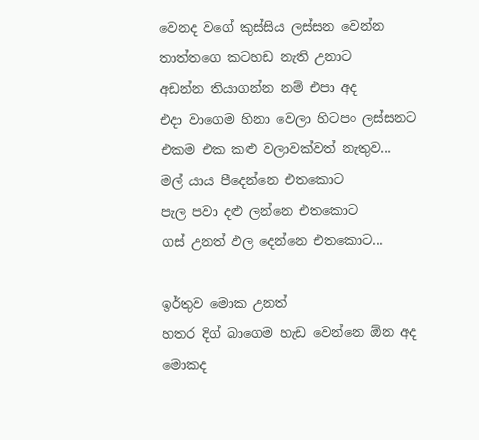වෙනද වගේ කුස්සිය ලස්සන වෙන්න
තාත්තගෙ කටහඩ නැති උනාට
අඩන්න තියාගන්න නම් එපා අද
එදා වාගෙම හිනා වෙලා හිටපං ලස්සනට
එකම එක කළු වලාවක්වත් නැතුව...
මල් යාය පීදෙන්නෙ එතකොට
පැල පවා දළු ලන්නෙ එතකොට
ගස් උනත් ඵල දෙන්නෙ එතකොට...

ඉර්තුව මොක උනත්
හතර දිග් බාගෙම හැඩ වෙන්නෙ ඕන අද
මොකද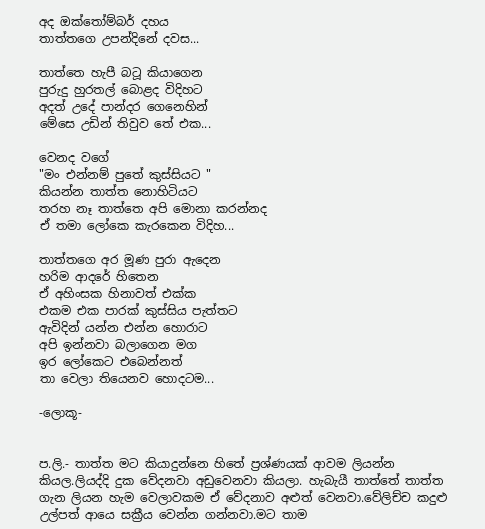අද ඔක්තෝම්බර් දහය
තාත්තගෙ උපන්දිනේ දවස...

තාත්තෙ හැපී බටූ කියාගෙන
පුරුදු හුරතල් බොළද විදිහට
අදත් උදේ පාන්දර ගෙනෙහින්
මේසෙ උඩින් තිවුව තේ එක...

වෙනද වගේ
"මං එන්නම් පුතේ කුස්සියට "
කියන්න තාත්ත නොහිටියට
තරහ නෑ තාත්තෙ අපි මොනා කරන්නද
ඒ තමා ලෝකෙ කැරකෙන විදිහ...

තාත්තගෙ අර මූණ පුරා ඇදෙන
හරිම ආදරේ හිතෙන
ඒ අහිංසක හිනාවත් එක්ක
එකම එක පාරක් කුස්සිය පැත්තට
ඇවිදින් යන්න එන්න හොරාට
අපි ඉන්නවා බලාගෙන මග
ඉර ලෝකෙට එබෙන්නත්
තා වෙලා තියෙනව හොදටම...

-ලොකූ-


ප.ලි.- තාත්ත මට කියාදුන්නෙ හිතේ ප්‍රශ්ණයක් ආවම ලියන්න කියල.ලියද්දි දුක වේදනවා අඩුවෙනවා කියලා. හැබැයී තාත්තේ තාත්ත ගැන ලියන හැම වෙලාවකම ඒ වේදනාව අළුත් වෙනවා.වේලිච්ච කදුළු උල්පත් ආයෙ සක්‍රීය වෙන්න ගන්නවා.මට තාම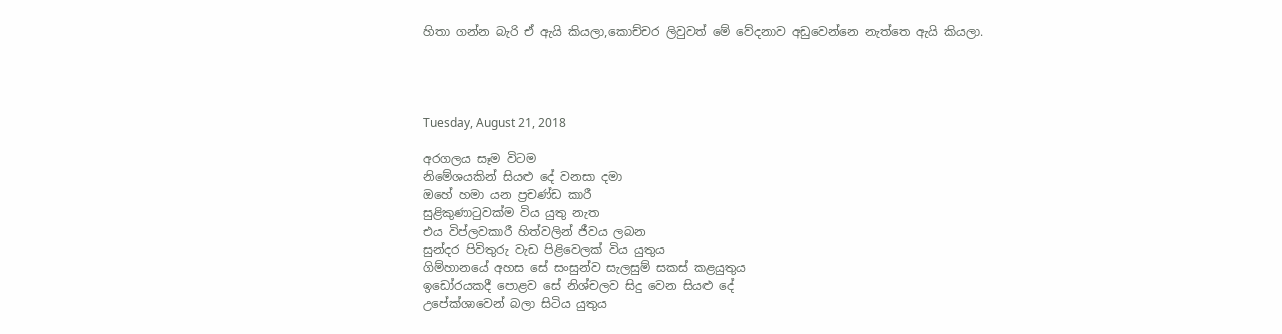හිතා ගන්න බැරි ඒ ඇයි කියලා,කොච්චර ලිවුවත් මේ වේදනාව අඩුවෙන්නෙ නැත්තෙ ඇයි කියලා.




Tuesday, August 21, 2018

අරගලය සෑම විටම
නිමේශයකින් සියළු දේ වනසා දමා
ඔහේ හමා යන ප්‍රචණ්ඩ කාරී
සුළිකුණාටුවක්ම විය යුතු නැත
එය විප්ලවකාරී හිත්වලින් ජීවය ලබන
සුන්දර පිවිතුරු වැඩ පිළිවෙලක් විය යුතුය
ගිම්හානයේ අහස සේ සංසුන්ව සැලසුම් සකස් කළයුතුය
ඉඩෝරයකදී පොළව සේ නිශ්චලව සිදු වෙන සියළු දේ
උපේක්ශාවෙන් බලා සිටිය යුතුය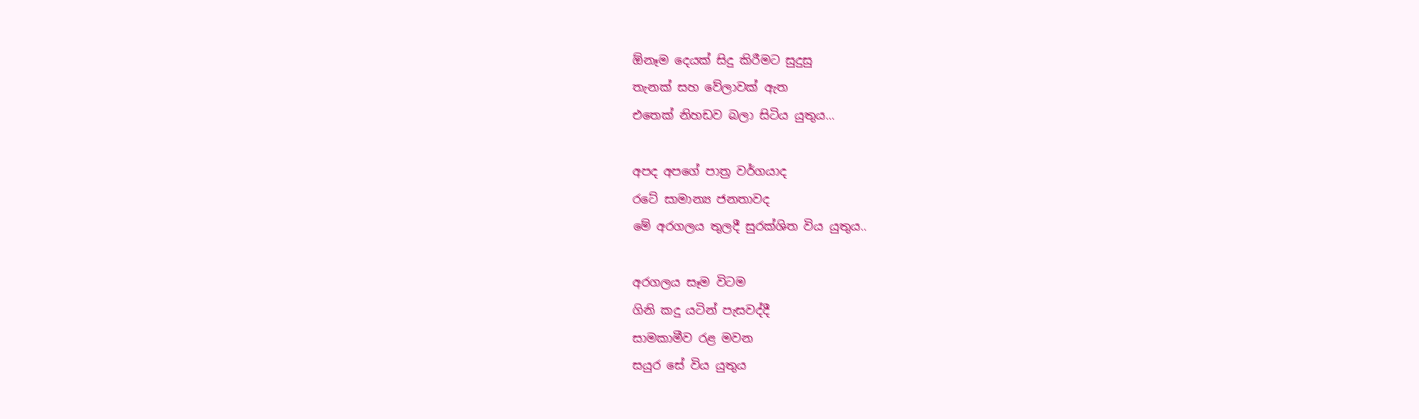ඕනෑම දෙයක් සිදු කිරීමට සුදුසු
තැනක් සහ වේලාවක් ඇත
එතෙක් නිහඩව බලා සිටිය යුතුය...

අපද අපගේ පාත්‍ර වර්ගයාද
රටේ සාමාන්‍ය ජනතාවද
මේ අරගලය තුලදී සුරක්ශිත විය යුතුය..

අරගලය සෑම විටම
ගිනි කදු යටින් පැසවද්දී
සාමකාමීව රළ මවන
සයුර සේ විය යුතුය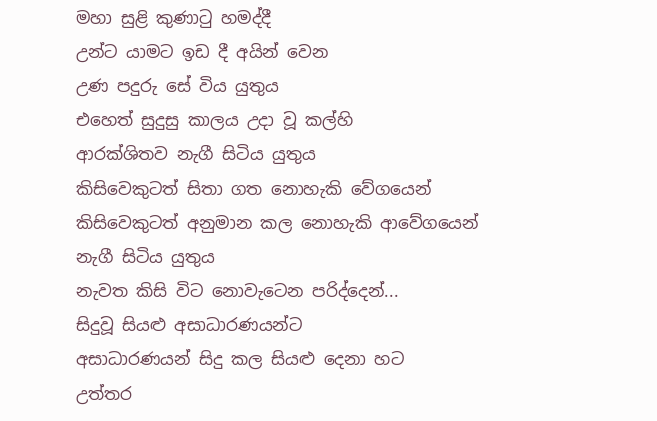මහා සුළි කුණාටු හමද්දී
උන්ට යාමට ඉඩ දී අයින් වෙන
උණ පදුරු සේ විය යුතුය
එහෙත් සුදුසු කාලය උදා වූ කල්හි
ආරක්ශිතව නැගී සිටිය යුතුය
කිසිවෙකුටත් සිතා ගත නොහැකි වේගයෙන්
කිසිවෙකුටත් අනුමාන කල නොහැකි ආවේගයෙන්
නැගී සිටිය යුතුය
නැවත කිසි විට නොවැටෙන පරිද්දෙන්...
සිදුවූ සියළු අසාධාරණයන්ට
අසාධාරණයන් සිදු කල සියළු දෙනා හට
උත්තර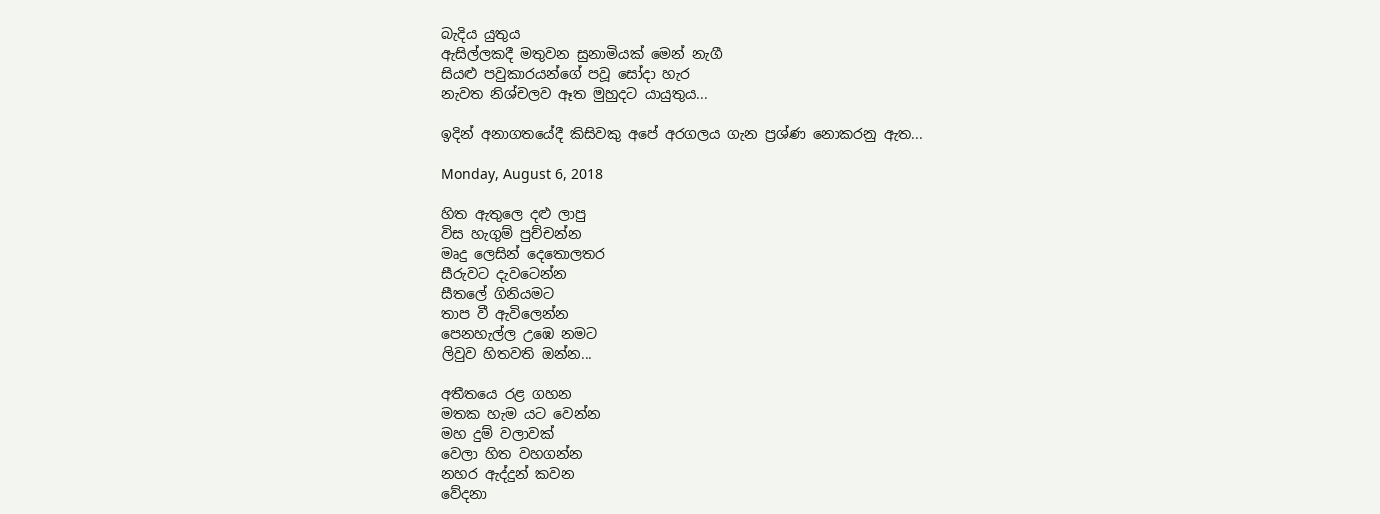බැදිය යුතුය
ඇසිල්ලකදී මතුවන සුනාමියක් මෙන් නැගී
සියළු පවුකාරයන්ගේ පවූ සෝදා හැර
නැවත නිශ්චලව ඈත මුහුදට යායුතුය...

ඉදින් අනාගතයේදී කිසිවකු අපේ අරගලය ගැන ප්‍රශ්ණ නොකරනු ඇත...

Monday, August 6, 2018

හිත ඇතුලෙ දළු ලාපු
විස හැගුම් පුච්චන්න
මෘදු ලෙසින් දෙතොලතර
සීරුවට දැවටෙන්න
සීතලේ ගිනියමට
තාප වී ඇවිලෙන්න
පෙනහැල්ල උඹෙ නමට
ලිවුව හිතවති ඔන්න...

අතීතයෙ රළ ගහන
මතක හැම යට වෙන්න
මහ දුම් වලාවක්
වෙලා හිත වහගන්න
නහර ඇද්දුන් කවන
වේදනා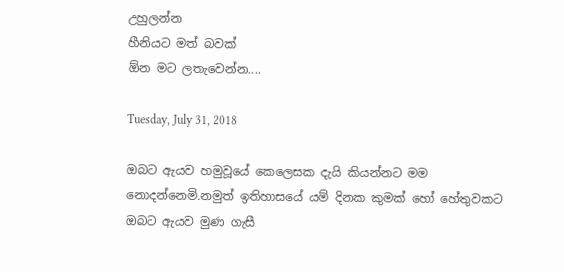උහුලන්න
හීනියට මත් බවක්
ඕන මට ලතැවෙන්න....

Tuesday, July 31, 2018

ඔබට ඇයව හමුවූයේ කෙලෙසක දැයි කියන්නට මම නොදන්නෙමි.නමුත් ඉතිහාසයේ යම් දිනක කුමක් හෝ හේතුවකට ඔබට ඇයව මුණ ගැසී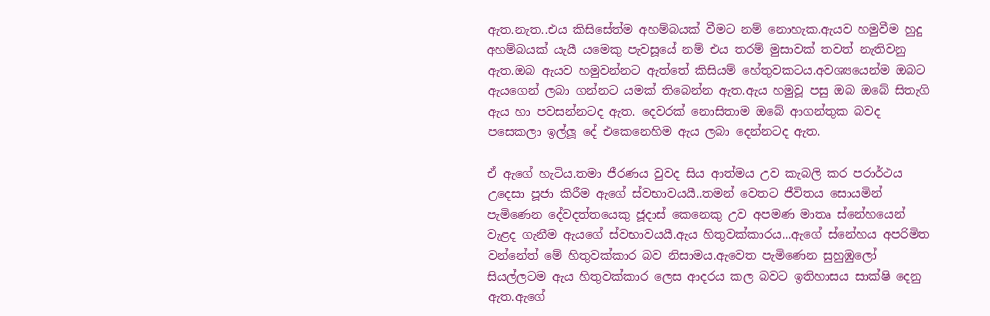ඇත.නැත..එය කිසිසේත්ම අහම්බයක් වීමට නම් නොහැක.ඇයව හමුවීම හුදු අහම්බයක් යැයී යමෙකු පැවසූයේ නම් එය තරම් මුසාවක් තවත් නැතිවනු ඇත.ඔබ ඇයව හමුවන්නට ඇත්තේ කිසියම් හේතුවකටය.අවශ්‍යයෙන්ම ඔබට ඇයගෙන් ලබා ගන්නට යමක් තිබෙන්න ඇත.ඇය හමුවූ පසු ඔබ ඔබේ සිතැගි ඇය හා පවසන්නටද ඇත. දෙවරක් නොසිතාම ඔබේ ආගන්තුක බවද පසෙකලා ඉල්ලූ දේ එකෙනෙහිම ඇය ලබා දෙන්නටද ඇත.

ඒ ඇගේ හැටිය.තමා ජීරණය වුවද සිය ආත්මය උව කැබලි කර පරාර්ථය උදෙසා පූජා කිරීම ඇගේ ස්වභාවයයී..තමන් වෙතට ජීවිතය සොයමින් පැමිණෙන දේවදත්තයෙකු ජූදාස් කෙනෙකු උව අපමණ මාතෘ ස්නේහයෙන් වැළද ගැනීම ඇයගේ ස්වභාවයයී.ඇය හිතුවක්කාරය...ඇගේ ස්නේහය අපරිමිත වන්නේත් මේ හිතුවක්කාර බව නිසාමය.ඇවෙත පැමිණෙන සුහුඹුලෝ සියල්ලටම ඇය හිතුවක්කාර ලෙස ආදරය කල බවට ඉතිහාසය සාක්ෂි දෙනු ඇත.ඇගේ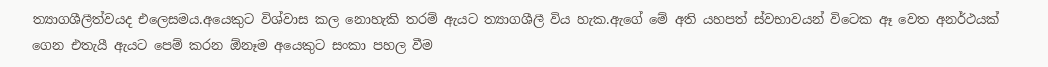ත්‍යාගශීලීත්වයද එලෙසමය.අයෙකුට විශ්වාස කල නොහැකි තරම් ඇයට ත්‍යාගශීලී විය හැක.ඇගේ මේ අති යහපත් ස්වභාවයන් විටෙක ඈ වෙත අනර්ථයක් ගෙන එතැයී ඇයට පෙම් කරන ඕනෑම අයෙකුට සංකා පහල වීම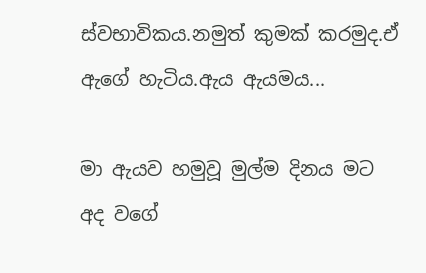ස්වභාවිකය.නමුත් කුමක් කරමුද.ඒ ඇගේ හැටිය.ඇය ඇයමය...

මා ඇයව හමුවූ මුල්ම දිනය මට අද වගේ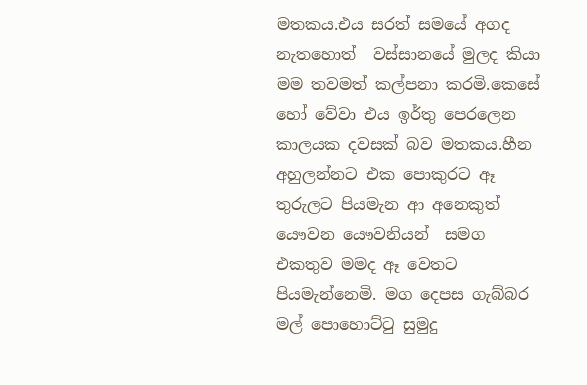මතකය.එය සරත් සමයේ අගද නැතහොත්  වස්සානයේ මුලද කියා මම තවමත් කල්පනා කරමි.කෙසේ හෝ වේවා එය ඉර්තු පෙරලෙන කාලයක දවසක් බව මතකය.හීන අහුලන්නට එක පොකුරට ඈ තුරුලට පියමැන ආ අනෙකුත් යෞවන යෞවනියන්  සමග එකතුව මමද ඈ වෙතට පියමැන්නෙමි. මග දෙපස ගැබ්බර මල් පොහොට්ටු සුමුදු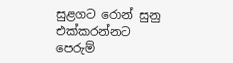සුළගට රොන් සුනු එක්කරන්නට පෙරුම්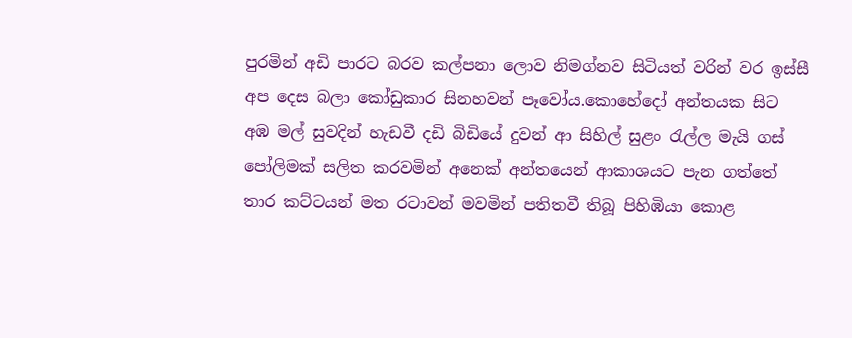පුරමින් අඩි පාරට බරව කල්පනා ලොව නිමග්නව සිටියත් වරින් වර ඉස්සී අප දෙස බලා කෝඩුකාර සිනහවන් පෑවෝය.කොහේදෝ අන්තයක සිට අඹ මල් සුවදින් හැඩවී දඩි බිඩියේ දුවන් ආ සිහිල් සුළං රැල්ල මැයි ගස් පෝලිමක් සලිත කරවමින් අනෙක් අන්තයෙන් ආකාශයට පැන ගත්තේ තාර කට්ටයන් මත රටාවන් මවමින් පතිතවී තිබූ පිහිඹියා කොළ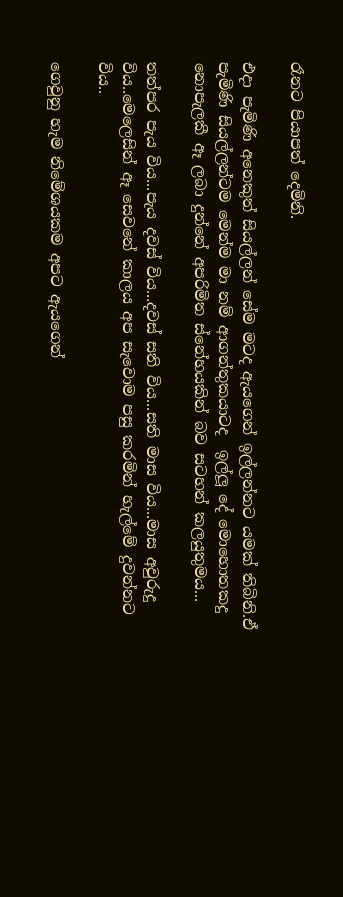රෑනට පියාපත් දෙමිනි.

එදා පැමිණි අනෙකුත් සියල්ලන් සේම මටද ඇයගෙන් ඉල්ලන්නට යමක් තිබිනි.ඒ පැමිණි සියල්ලන්ටම මෙන්ම මා නම් ආගන්තුකයාටද  ඉල්ලූ දේ මොහොතකදු නොපැලකී ඈ ලබා දුන්නේ අපරිමිත ස්නේහයකින් බව සටහන් කලයුතුමය...

තත්පර පැය විය...පැය දවස් විය...දවස් සති විය...සති මාස විය...මාස අවුරුදු විය..මෙලෙසින් ඈ සෙවනේ කාලය අප සැවොම පසු කරමින් හැල්මේ දුවන්නට විය..

ගෙවුනු හැම නිමේශයකම අපට ඇයගෙන්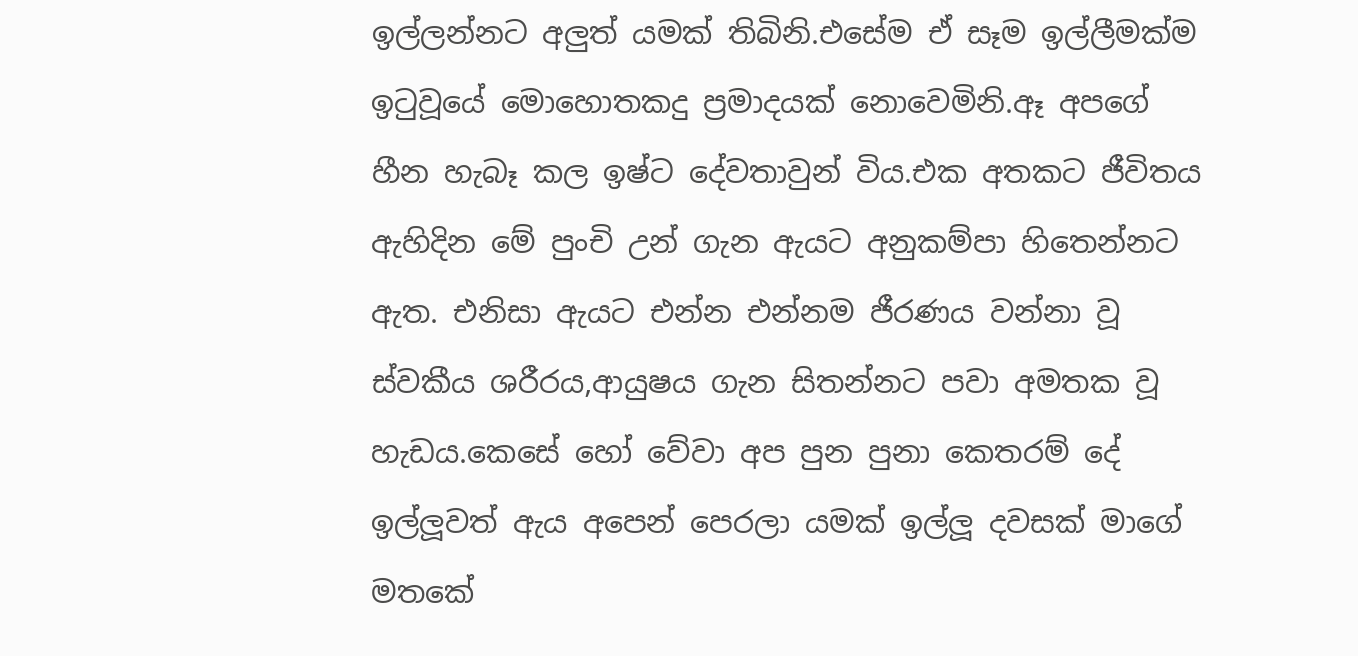ඉල්ලන්නට අලුත් යමක් තිබිනි.එසේම ඒ සෑම ඉල්ලීමක්ම ඉටුවූයේ මොහොතකදු ප්‍රමාදයක් නොවෙමිනි.ඈ අපගේ හීන හැබෑ කල ඉෂ්ට දේවතාවුන් විය.එක අතකට ජීවිතය ඇහිදින මේ පුංචි උන් ගැන ඇයට අනුකම්පා හිතෙන්නට ඇත. එනිසා ඇයට එන්න එන්නම ජීරණය වන්නා වූ ස්වකීය ශරීරය,ආයුෂය ගැන සිතන්නට පවා අමතක වූ හැඩය.කෙසේ හෝ වේවා අප පුන පුනා කෙතරම් දේ ඉල්ලූවත් ඇය අපෙන් පෙරලා යමක් ඉල්ලූ දවසක් මාගේ මතකේ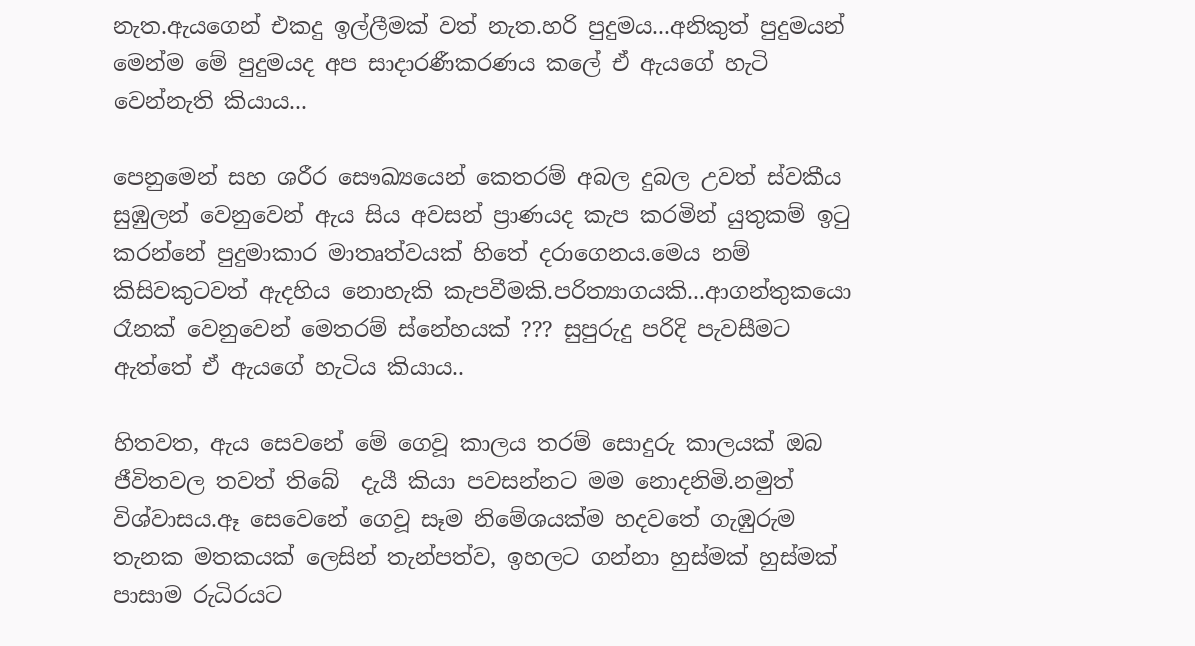නැත.ඇයගෙන් එකදු ඉල්ලීමක් වත් නැත.හරි පුදුමය...අනිකුත් පුදුමයන් මෙන්ම මේ පුදුමයද අප සාදාරණීකරණය කලේ ඒ ඇයගේ හැටි වෙන්නැති කියාය...

පෙනුමෙන් සහ ශරීර සෞඛ්‍යයෙන් කෙතරම් අබල දුබල උවත් ස්වකීය සුඹුලන් වෙනුවෙන් ඇය සිය අවසන් ප්‍රාණයද කැප කරමින් යුතුකම් ඉටු කරන්නේ පුදුමාකාර මාතෘත්වයක් හිතේ දරාගෙනය.මෙය නම් කිසිවකුටවත් ඇදහිය නොහැකි කැපවීමකි.පරිත්‍යාගයකි...ආගන්තුකයො රෑනක් වෙනුවෙන් මෙතරම් ස්නේහයක් ??? සුපුරුදු පරිදි පැවසීමට ඇත්තේ ඒ ඇයගේ හැටිය කියාය..

හිතවත, ඇය සෙවනේ මේ ගෙවූ කාලය තරම් සොදුරු කාලයක් ඔබ ජීවිතවල තවත් තිබේ  දැයී කියා පවසන්නට මම නොදනිමි.නමුත් විශ්වාසය.ඈ සෙවෙනේ ගෙවූ සෑම නිමේශයක්ම හදවතේ ගැඹුරුම තැනක මතකයක් ලෙසින් තැන්පත්ව, ඉහලට ගන්නා හුස්මක් හුස්මක් පාසාම රුධිරයට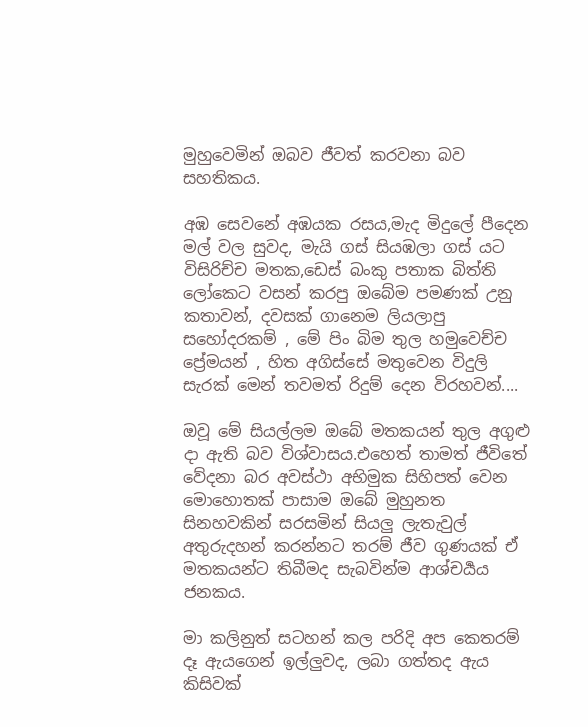මුහුවෙමින් ඔබව ජීවත් කරවනා බව සහතිකය.

අඹ සෙවනේ අඹයක රසය,මැද මිදුලේ පීදෙන මල් වල සුවද, මැයි ගස් සියඹලා ගස් යට විසිරිච්ච මතක,ඩෙස් බංකු පතාක බිත්ති ලෝකෙට වසන් කරපු ඔබේම පමණක් උනු කතාවන්, දවසක් ගානෙම ලියලාපු සහෝදරකම් , මේ පිං බිම තුල හමුවෙච්ච ප්‍රේමයන් , හිත අගිස්සේ මතුවෙන විදුලි සැරක් මෙන් තවමත් රිදුම් දෙන විරහවන්....

ඔවූ මේ සියල්ලම ඔබේ මතකයන් තුල අගුළු දා ඇති බව විශ්වාසය.එහෙත් තාමත් ජීවිතේ වේදනා බර අවස්ථා අභිමුක සිහිපත් වෙන මොහොතක් පාසාම ඔබේ මුහුනත සිනහවකින් සරසමින් සියලු ලැතැවුල් අතුරුදහන් කරන්නට තරම් ජීව ගුණයක් ඒ මතකයන්ට තිබීමද සැබවින්ම ආශ්චර්‍යය ජනකය.

මා කලිනුත් සටහන් කල පරිදි අප කෙතරම් දෑ ඇයගෙන් ඉල්ලුවද, ලබා ගත්තද ඇය කිසිවක්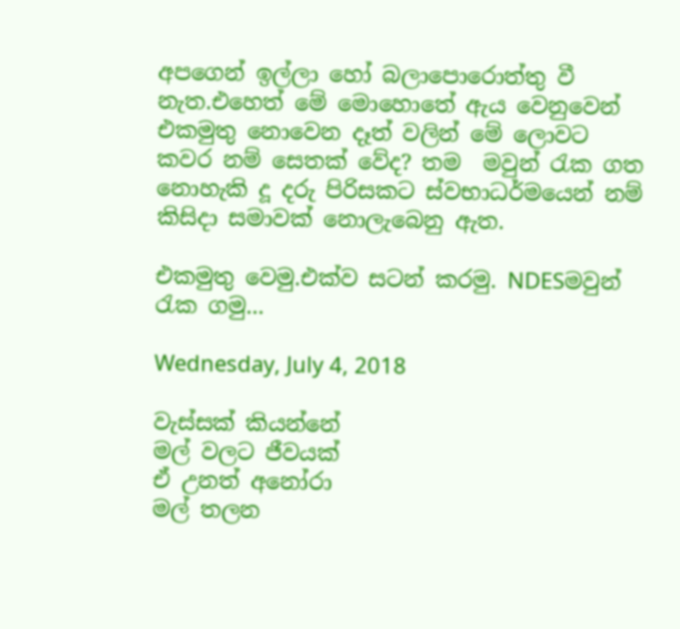අපගෙන් ඉල්ලා හෝ බලාපොරොත්තු වී නැත.එහෙත් මේ මොහොතේ ඇය වෙනුවෙන් එකමුතු නොවෙන දෑත් වලින් මේ ලොවට කවර නම් සෙතක් වේද? තම  මවුන් රැක ගත නොහැකි දූ දරු පිරිසකට ස්වභාධර්මයෙන් නම් කිසිදා සමාවක් නොලැබෙනු ඇත.

එකමුතු වෙමු.එක්ව සටන් කරමු. NDESමවුන් රැක ගමු...

Wednesday, July 4, 2018

වැස්සක් කියන්නේ
මල් වලට ජීවයක්
ඒ උනත් අනෝරා
මල් තලන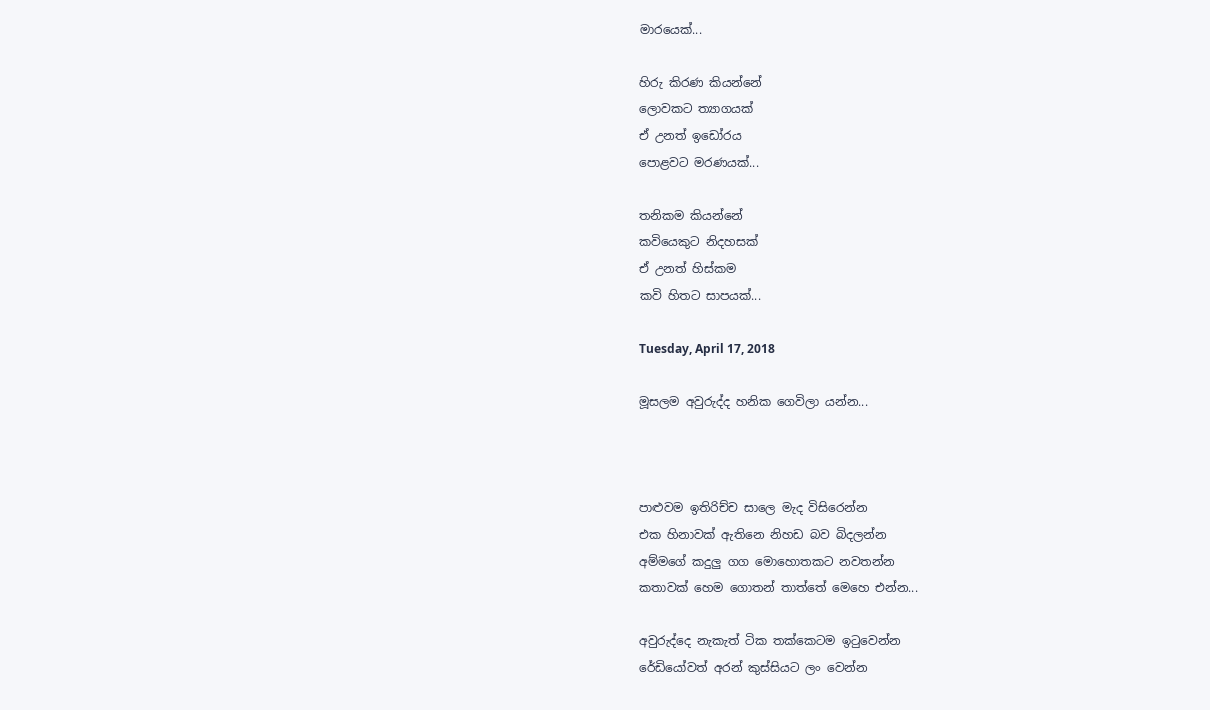මාරයෙක්...

හිරු කිරණ කියන්නේ
ලොවකට ත්‍යාගයක්
ඒ උනත් ඉඩෝරය
පොළවට මරණයක්...

තනිකම කියන්නේ
කවියෙකුට නිදහසක්
ඒ උනත් හිස්කම
කවි හිතට සාපයක්...

Tuesday, April 17, 2018

මූසලම අවුරුද්ද හනික ගෙවිලා යන්න...



පාළුවම ඉතිරිච්ච සාලෙ මැද විසිරෙන්න
එක හිනාවක් ඇතිනෙ නිහඩ බව බිදලන්න
අම්මගේ කදුලු ගග මොහොතකට නවතන්න
කතාවක් හෙම ගොතන් තාත්තේ මෙහෙ එන්න...

අවුරුද්දෙ නැකැත් ටික තක්කෙටම ඉටුවෙන්න
රේඩියෝවත් අරන් කුස්සියට ලං වෙන්න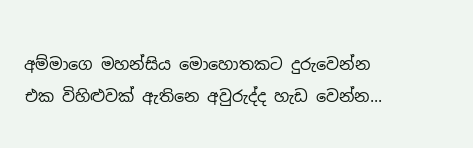අම්මාගෙ මහන්සිය මොහොතකට දුරුවෙන්න
එක විහිළුවක් ඇතිනෙ අවුරුද්ද හැඩ වෙන්න...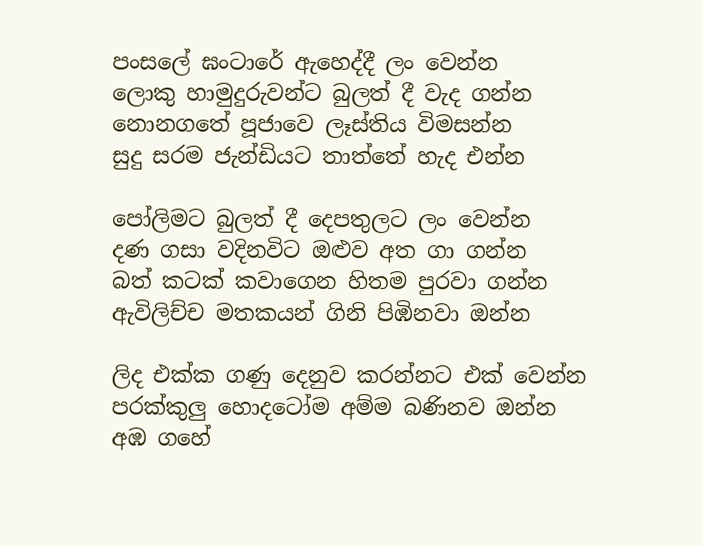පංසලේ ඝංටාරේ ඇහෙද්දී ලං වෙන්න
ලොකු හාමුදුරුවන්ට බුලත් දී වැද ගන්න
නොනගතේ පූජාවෙ ලෑස්තිය විමසන්න
සුදු සරම ජැන්ඩියට තාත්තේ හැද එන්න

පෝලිමට බුලත් දී දෙපතුලට ලං වෙන්න
දණ ගසා වදිනවිට ඔළුව අත ගා ගන්න
බත් කටක් කවාගෙන හිතම පුරවා ගන්න
ඇවිලිච්ච මතකයන් ගිනි පිඹිනවා ඔන්න

ලිද එක්ක ගණු දෙනුව කරන්නට එක් වෙන්න
පරක්කුලු හොදටෝම අම්ම බණිනව ඔන්න
අඹ ගහේ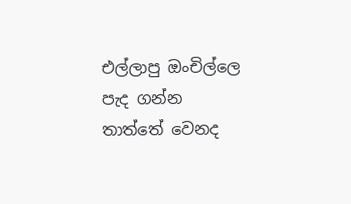එල්ලාපු ඔංචිල්ලෙ පැද ගන්න
තාත්තේ වෙනද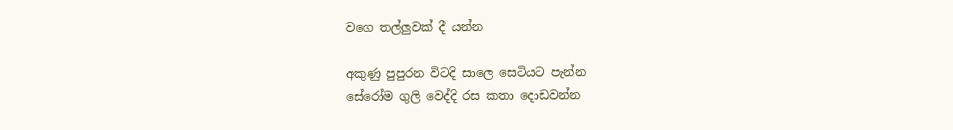වගෙ තල්ලුවක් දී යන්න

අකුණු පුපුරන විටදි සාලෙ සෙටියට පැන්න
සේරෝම ගුලි වෙද්දි රස කතා දොඩවන්න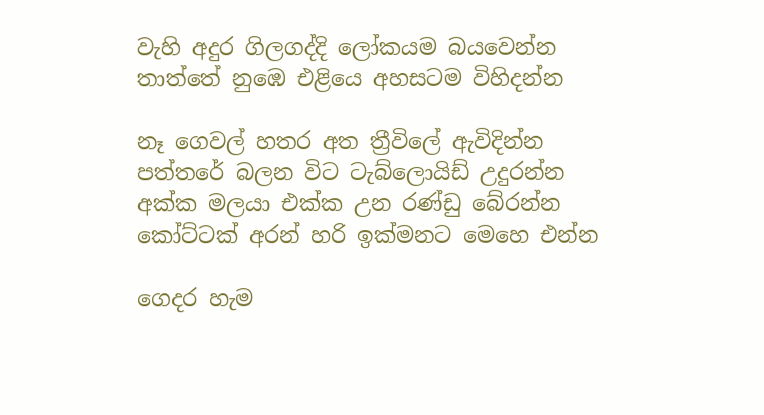වැහි අදුර ගිලගද්දි ලෝකයම බයවෙන්න
තාත්තේ නුඹෙ එළියෙ අහසටම විහිදන්න

නෑ ගෙවල් හතර අත ත්‍රීවිලේ ඇවිදින්න
පත්තරේ බලන විට ටැබ්ලොයිඩ් උදුරන්න
අක්ක මලයා එක්ක උන රණ්ඩු බේරන්න
කෝට්ටක් අරන් හරි ඉක්මනට මෙහෙ එන්න

ගෙදර හැම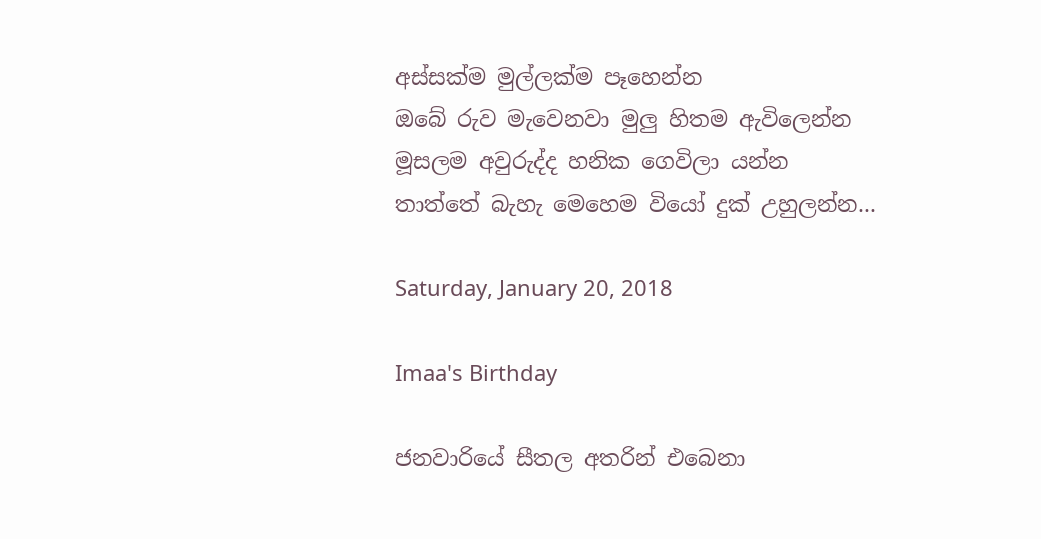අස්සක්ම මුල්ලක්ම පෑහෙන්න
ඔබේ රුව මැවෙනවා මුලු හිතම ඇවිලෙන්න
මූසලම අවුරුද්ද හනික ගෙවිලා යන්න
තාත්තේ බැහැ මෙහෙම වියෝ දුක් උහුලන්න...

Saturday, January 20, 2018

Imaa's Birthday

ජනවාරියේ සීතල අතරින් එබෙනා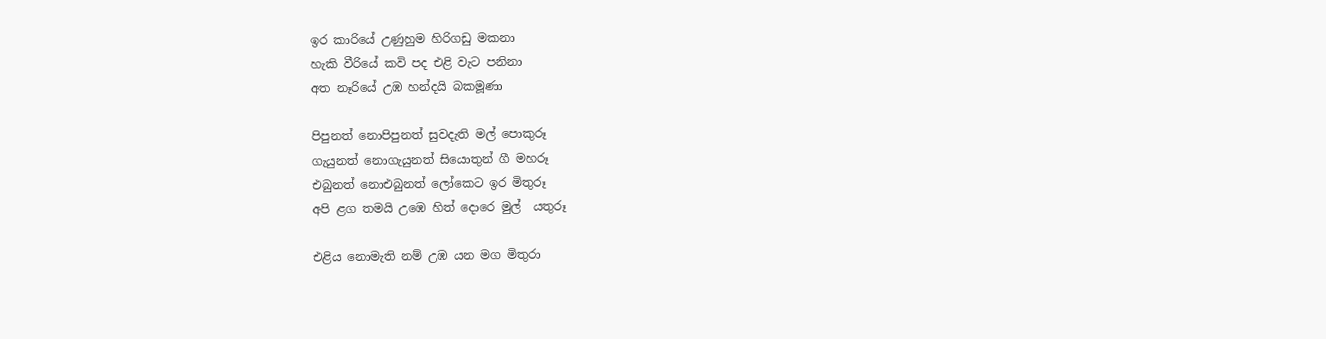ඉර කාරියේ උණුහුම හිරිගඩු මකනා
හැකි වීරියේ කවි පද එළි වැට පනිනා
අත නෑරියේ උඹ හන්දයි බකමූණා

පිපුනත් නොපිපුනත් සුවදැති මල් පොකුරූ
ගැයුනත් නොගැයුනත් සියොතුන් ගී මහරූ
එබුනත් නොඑබුනත් ලෝකෙට ඉර මිතුරූ
අපි ළග තමයි උඹෙ හිත් දොරෙ මුල්  යතුරූ

එළිය නොමැති නම් උඹ යන මග මිතුරා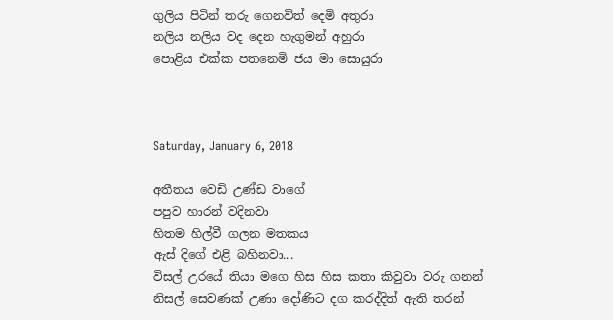ගුලිය පිටින් තරු ගෙනවිත් දෙමි අතුරා
නලිය නලිය වද දෙන හැගුමන් අහුරා
පොළිය එක්ක පතනෙමි ජය මා සොයුරා



Saturday, January 6, 2018

අතීතය වෙඩි උණ්ඩ වාගේ
පපුව හාරන් වදිනවා
හිතම හිල්වී ගලන මතකය
ඇස් දිගේ එළි බහිනවා...
විසල් උරයේ තියා මගෙ හිස හිස කතා කිවුවා වරු ගනන්
නිසල් සෙවණක් උණා දෝණිට දග කරද්දිත් ඇති තරන්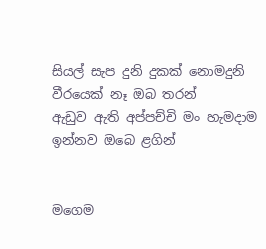සියල් සැප දුනි දුකක් නොමදුනි වීරයෙක් නෑ ඔබ තරන්
ඇඩුව ඇති අප්පච්චි මං හැමදාම ඉන්නව ඔබෙ ළගින්


මගෙම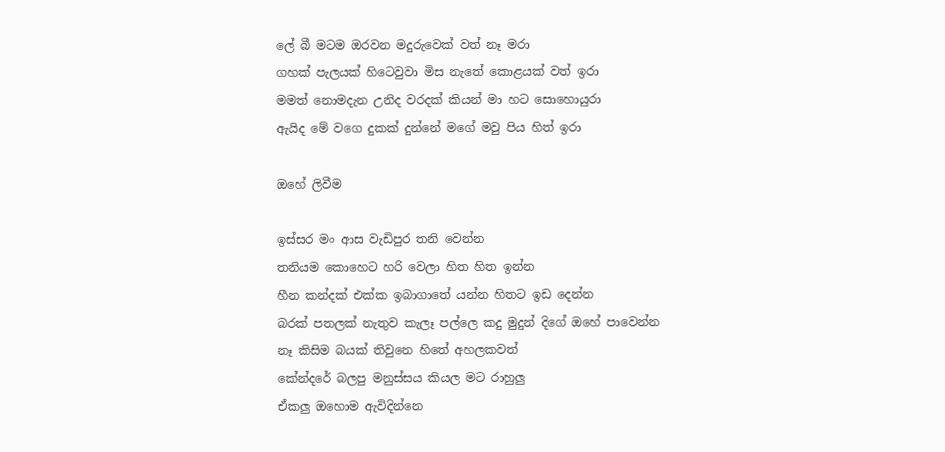ලේ බී මටම ඔරවන මදුරුවෙක් වත් නෑ මරා
ගහක් පැලයක් හිටෙවුවා මිස නැතේ කොළයක් වත් ඉරා
මමත් නොමදැන උනිද වරදක් කියන් මා හට සොහොයුරා
ඇයිද මේ වගෙ දුකක් දුන්නේ මගේ මවු පිය හිත් ඉරා

ඔහේ ලිවීම

ඉස්සර මං ආස වැඩිපුර තනි වෙන්න
තනියම කොහෙට හරි වෙලා හිත හිත ඉන්න
හීන කන්දක් එක්ක ඉබාගාතේ යන්න හිතට ඉඩ දෙන්න
බරක් පතලක් නැතුව කැලෑ පල්ලෙ කදු මුදුන් දිගේ ඔහේ පාවෙන්න
නෑ කිසිම බයක් තිවුනෙ හිතේ අහලකවත්
කේන්දරේ බලපු මනුස්සය කියල මට රාහුලු
ඒකලු ඔහොම ඇවිදින්නෙ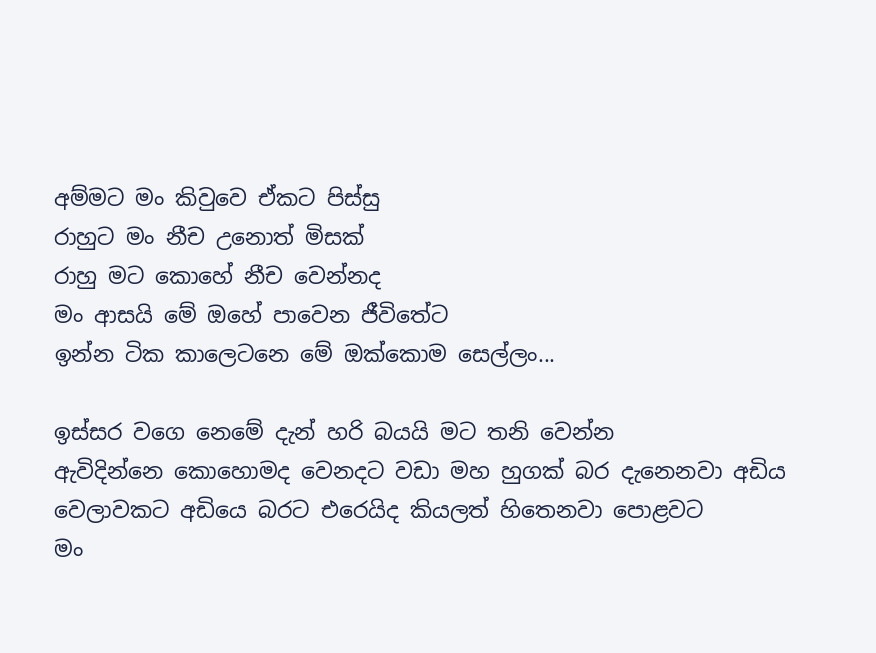අම්මට මං කිවුවෙ ඒකට පිස්සු
රාහුට මං නීච උනොත් මිසක්
රාහු මට කොහේ නීච වෙන්නද
මං ආසයි මේ ඔහේ පාවෙන ජීවිතේට
ඉන්න ටික කාලෙටනෙ මේ ඔක්කොම සෙල්ලං...

ඉස්සර වගෙ නෙමේ දැන් හරි බයයි මට තනි වෙන්න
ඇවිදින්නෙ කොහොමද වෙනදට වඩා මහ හුගක් බර දැනෙනවා අඩිය
වෙලාවකට අඩියෙ බරට එරෙයිද කියලත් හිතෙනවා පොළවට
මං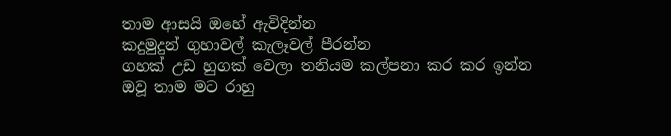තාම ආසයි ඔහේ ඇවිදින්න
කදුමුදුන් ගුහාවල් කැලෑවල් පීරන්න
ගහක් උඩ හුගක් වෙලා තනියම කල්පනා කර කර ඉන්න
ඔවූ තාම මට රාහු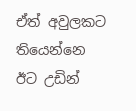ඒත් අවුලකට තියෙන්නෙ ඊට උඩින්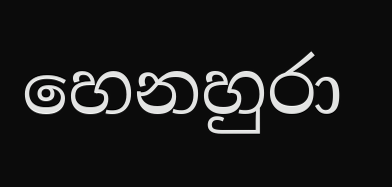හෙනහුරා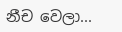නීච වෙලා...